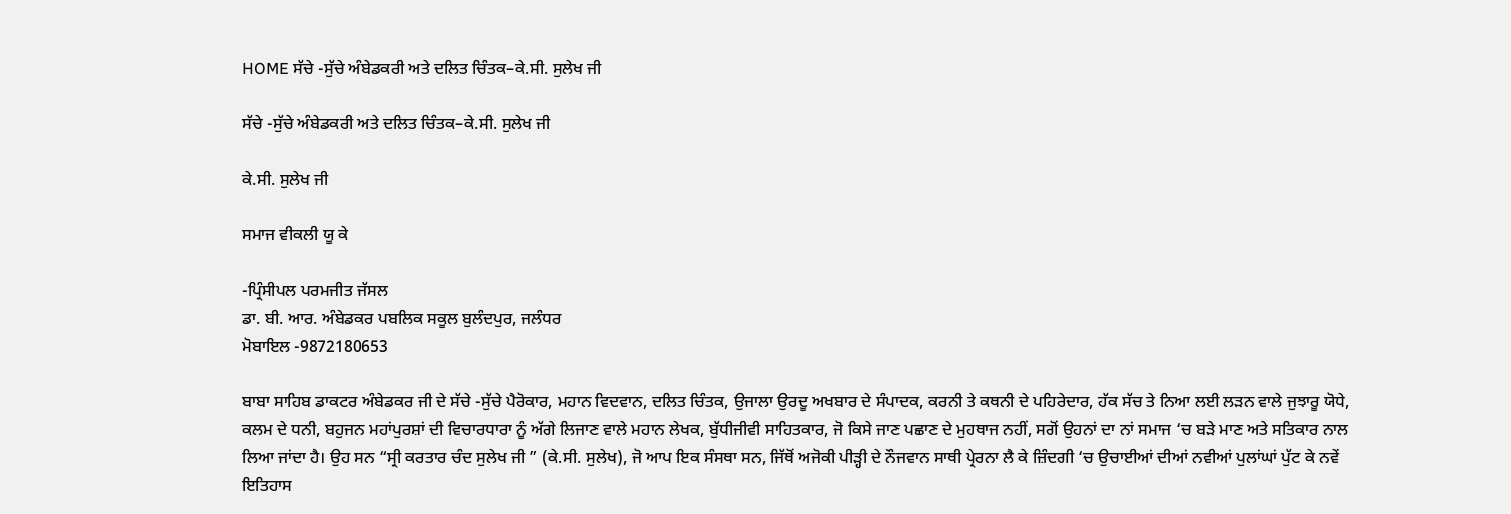HOME ਸੱਚੇ -ਸੁੱਚੇ ਅੰਬੇਡਕਰੀ ਅਤੇ ਦਲਿਤ ਚਿੰਤਕ–ਕੇ.ਸੀ. ਸੁਲੇਖ ਜੀ

ਸੱਚੇ -ਸੁੱਚੇ ਅੰਬੇਡਕਰੀ ਅਤੇ ਦਲਿਤ ਚਿੰਤਕ–ਕੇ.ਸੀ. ਸੁਲੇਖ ਜੀ

ਕੇ.ਸੀ. ਸੁਲੇਖ ਜੀ

ਸਮਾਜ ਵੀਕਲੀ ਯੂ ਕੇ

-ਪ੍ਰਿੰਸੀਪਲ ਪਰਮਜੀਤ ਜੱਸਲ
ਡਾ. ਬੀ. ਆਰ. ਅੰਬੇਡਕਰ ਪਬਲਿਕ ਸਕੂਲ ਬੁਲੰਦਪੁਰ, ਜਲੰਧਰ
ਮੋਬਾਇਲ -9872180653

ਬਾਬਾ ਸਾਹਿਬ ਡਾਕਟਰ ਅੰਬੇਡਕਰ ਜੀ ਦੇ ਸੱਚੇ -ਸੁੱਚੇ ਪੈਰੋਕਾਰ, ਮਹਾਨ ਵਿਦਵਾਨ, ਦਲਿਤ ਚਿੰਤਕ, ਉਜਾਲਾ ਉਰਦੂ ਅਖਬਾਰ ਦੇ ਸੰਪਾਦਕ, ਕਰਨੀ ਤੇ ਕਥਨੀ ਦੇ ਪਹਿਰੇਦਾਰ, ਹੱਕ ਸੱਚ ਤੇ ਨਿਆ ਲਈ ਲੜਨ ਵਾਲੇ ਜੁਝਾਰੂ ਯੋਧੇ, ਕਲਮ ਦੇ ਧਨੀ, ਬਹੁਜਨ ਮਹਾਂਪੁਰਸ਼ਾਂ ਦੀ ਵਿਚਾਰਧਾਰਾ ਨੂੰ ਅੱਗੇ ਲਿਜਾਣ ਵਾਲੇ ਮਹਾਨ ਲੇਖਕ, ਬੁੱਧੀਜੀਵੀ ਸਾਹਿਤਕਾਰ, ਜੋ ਕਿਸੇ ਜਾਣ ਪਛਾਣ ਦੇ ਮੁਹਥਾਜ ਨਹੀਂ, ਸਗੋਂ ਉਹਨਾਂ ਦਾ ਨਾਂ ਸਮਾਜ ‘ਚ ਬੜੇ ਮਾਣ ਅਤੇ ਸਤਿਕਾਰ ਨਾਲ ਲਿਆ ਜਾਂਦਾ ਹੈ। ਉਹ ਸਨ “ਸ੍ਰੀ ਕਰਤਾਰ ਚੰਦ ਸੁਲੇਖ ਜੀ ” (ਕੇ.ਸੀ. ਸੁਲੇਖ), ਜੋ ਆਪ ਇਕ ਸੰਸਥਾ ਸਨ, ਜਿੱਥੋਂ ਅਜੋਕੀ ਪੀੜ੍ਹੀ ਦੇ ਨੌਜਵਾਨ ਸਾਥੀ ਪ੍ਰੇਰਨਾ ਲੈ ਕੇ ਜ਼ਿੰਦਗੀ ‘ਚ ਉਚਾਈਆਂ ਦੀਆਂ ਨਵੀਆਂ ਪੁਲਾਂਘਾਂ ਪੁੱਟ ਕੇ ਨਵੇਂ ਇਤਿਹਾਸ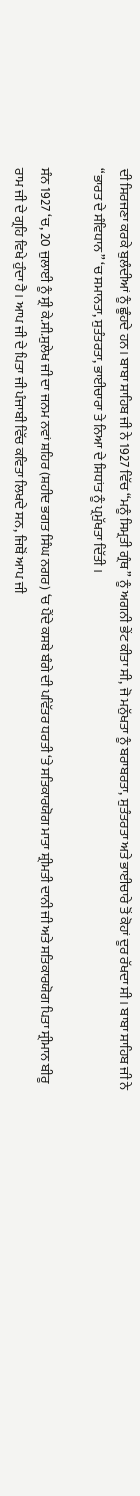ਦੀ ਸਿਰਜਣਾ ਕਰਕੇ ਬੁਲੰਦੀਆਂ ਨੂੰ ਛੂੰਹਦੇ ਹਨ। ਬਾਬਾ ਸਾਹਿਬ ਜੀ ਨੇ 1927 ਵਿੱਚ “ਮਨੂੰ ਸਿਮ੍ਰਤੀ ਗ੍ਰੰਥ” ਨੂੰ ਅਗਨੀ ਭੇਂਟ ਕੀਤਾ ਸੀ, ਜੋ ਮਨੁੱਖਤਾ ਨੂੰ ਬਰਾਬਰਤਾ, ਸੁਤੰਤਰਤਾ ਅਤੇ ਭਾਈਚਾਰੇ ਤੋਂ ਕੋਹਾਂ ਦੂਰ ਰੱਖਦਾ ਸੀ। ਬਾਬਾ ਸਾਹਿਬ ਜੀ ਨੇ “ਭਾਰਤ ਦੇ ਸੰਵਿਧਾਨ” ‘ਚ ਸਮਾਨਤਾ, ਸੁਤੰਤਰਤਾ, ਭਾਈਚਾਰਾ ਤੇ ਨਿਆ ਦੇ ਸਿਧਾਂਤ ਨੂੰ ਪ੍ਰਮੁੱਖਤਾ ਦਿੱਤੀ ।

ਸੰਨ 1927 ‘ਚ, 20 ਜੁਲਾਈ ਨੂੰ ਸ੍ਰੀ ਕੇ.ਸੀ.ਸੁਲੇਖ ਜੀ ਦਾ ਜਨਮ ਨਵਾਂ ਸ਼ਹਿਰ (ਸ਼ਹੀਦ ਭਗਤ ਸਿੰਘ ਨਗਰ) ‘ਚ ਪੈਂਦੇ ਕਸਬੇ ਬੰਗੇ ਦੀ ਪਵਿੱਤਰ ਧਰਤੀ ‘ਤੇ ਸਤਿਕਾਰਯੋਗ ਮਾਤਾ ਸ਼੍ਰੀਮਤੀ ਦਾਨੀ ਜੀ ਅਤੇ ਸਤਿਕਾਰਯੋਗ ਪਿਤਾ ਸ੍ਰੀਮਾਨ ਬੀਰੂ ਰਾਮ ਜੀ ਦੇ ਗ੍ਰਹਿ ਵਿਖੇ ਹੁੰਦਾ ਹੈ। ਆਪ ਜੀ ਦੇ ਪਿਤਾ ਜੀ ਪੰਜਾਬੀ ਵਿੱਚ ਕਵਿਤਾ ਲਿਖਦੇ ਸਨ, ਜਿਥੋਂ ਆਪ ਜੀ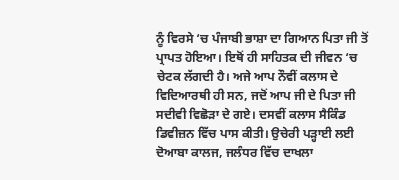ਨੂੰ ਵਿਰਸੇ ‘ਚ ਪੰਜਾਬੀ ਭਾਸ਼ਾ ਦਾ ਗਿਆਨ ਪਿਤਾ ਜੀ ਤੋਂ ਪ੍ਰਾਪਤ ਹੋਇਆ। ਇਥੋਂ ਹੀ ਸਾਹਿਤਕ ਦੀ ਜੀਵਨ ‘ਚ ਚੇਟਕ ਲੱਗਦੀ ਹੈ। ਅਜੇ ਆਪ ਨੌਵੀਂ ਕਲਾਸ ਦੇ ਵਿਦਿਆਰਥੀ ਹੀ ਸਨ, ਜਦੋਂ ਆਪ ਜੀ ਦੇ ਪਿਤਾ ਜੀ ਸਦੀਵੀ ਵਿਛੋੜਾ ਦੇ ਗਏ। ਦਸਵੀਂ ਕਲਾਸ ਸੈਕਿੰਡ ਡਿਵੀਜ਼ਨ ਵਿੱਚ ਪਾਸ ਕੀਤੀ। ਉਚੇਰੀ ਪੜ੍ਹਾਈ ਲਈ ਦੋਆਬਾ ਕਾਲਜ, ਜਲੰਧਰ ਵਿੱਚ ਦਾਖਲਾ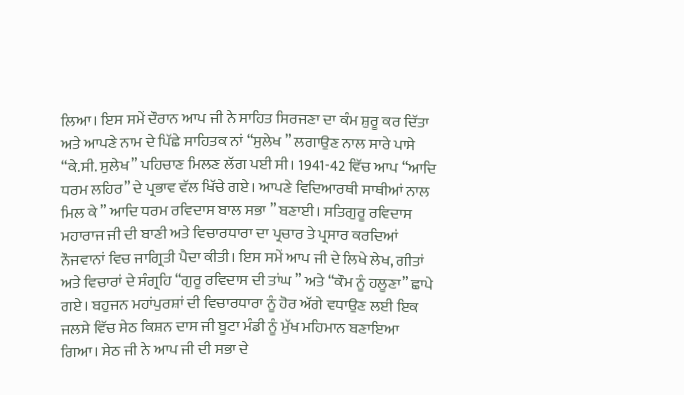ਲਿਆ। ਇਸ ਸਮੇਂ ਦੌਰਾਨ ਆਪ ਜੀ ਨੇ ਸਾਹਿਤ ਸਿਰਜਣਾ ਦਾ ਕੰਮ ਸ਼ੁਰੂ ਕਰ ਦਿੱਤਾ ਅਤੇ ਆਪਣੇ ਨਾਮ ਦੇ ਪਿੱਛੇ ਸਾਹਿਤਕ ਨਾਂ “ਸੁਲੇਖ ” ਲਗਾਉਣ ਨਾਲ ਸਾਰੇ ਪਾਸੇ “ਕੇ.ਸੀ. ਸੁਲੇਖ” ਪਹਿਚਾਣ ਮਿਲਣ ਲੱਗ ਪਈ ਸੀ। 1941-42 ਵਿੱਚ ਆਪ “ਆਦਿ ਧਰਮ ਲਹਿਰ” ਦੇ ਪ੍ਰਭਾਵ ਵੱਲ ਖਿੱਚੇ ਗਏ। ਆਪਣੇ ਵਿਦਿਆਰਥੀ ਸਾਥੀਆਂ ਨਾਲ ਮਿਲ ਕੇ ” ਆਦਿ ਧਰਮ ਰਵਿਦਾਸ ਬਾਲ ਸਭਾ ” ਬਣਾਈ। ਸਤਿਗੁਰੂ ਰਵਿਦਾਸ ਮਹਾਰਾਜ ਜੀ ਦੀ ਬਾਣੀ ਅਤੇ ਵਿਚਾਰਧਾਰਾ ਦਾ ਪ੍ਰਚਾਰ ਤੇ ਪ੍ਰਸਾਰ ਕਰਦਿਆਂ ਨੌਜਵਾਨਾਂ ਵਿਚ ਜਾਗ੍ਰਿਤੀ ਪੈਦਾ ਕੀਤੀ। ਇਸ ਸਮੇਂ ਆਪ ਜੀ ਦੇ ਲਿਖੇ ਲੇਖ, ਗੀਤਾਂ ਅਤੇ ਵਿਚਾਰਾਂ ਦੇ ਸੰਗ੍ਰਹਿ “ਗੁਰੂ ਰਵਿਦਾਸ ਦੀ ਤਾਂਘ ” ਅਤੇ “ਕੌਮ ਨੂੰ ਹਲੂਣਾ” ਛਾਪੇ ਗਏ। ਬਹੁਜਨ ਮਹਾਂਪੁਰਸ਼ਾਂ ਦੀ ਵਿਚਾਰਧਾਰਾ ਨੂੰ ਹੋਰ ਅੱਗੇ ਵਧਾਉਣ ਲਈ ਇਕ ਜਲਸੇ ਵਿੱਚ ਸੇਠ ਕਿਸ਼ਨ ਦਾਸ ਜੀ ਬੂਟਾ ਮੰਡੀ ਨੂੰ ਮੁੱਖ ਮਹਿਮਾਨ ਬਣਾਇਆ ਗਿਆ। ਸੇਠ ਜੀ ਨੇ ਆਪ ਜੀ ਦੀ ਸਭਾ ਦੇ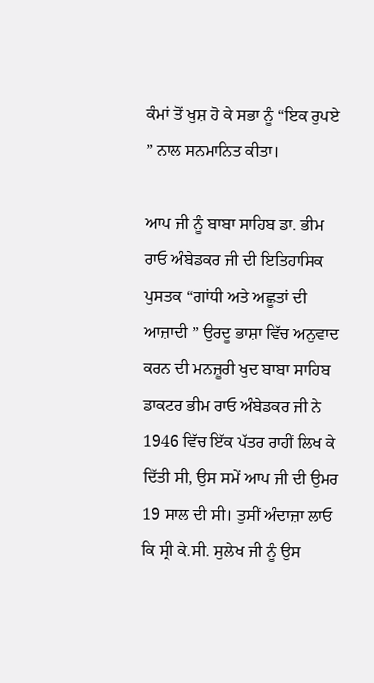ਕੰਮਾਂ ਤੋਂ ਖੁਸ਼ ਹੋ ਕੇ ਸਭਾ ਨੂੰ “ਇਕ ਰੁਪਏ ” ਨਾਲ ਸਨਮਾਨਿਤ ਕੀਤਾ।

ਆਪ ਜੀ ਨੂੰ ਬਾਬਾ ਸਾਹਿਬ ਡਾ. ਭੀਮ ਰਾਓ ਅੰਬੇਡਕਰ ਜੀ ਦੀ ਇਤਿਹਾਸਿਕ ਪੁਸਤਕ “ਗਾਂਧੀ ਅਤੇ ਅਛੂਤਾਂ ਦੀ ਆਜ਼ਾਦੀ ” ਉਰਦੂ ਭਾਸ਼ਾ ਵਿੱਚ ਅਨੁਵਾਦ ਕਰਨ ਦੀ ਮਨਜ਼ੂਰੀ ਖੁਦ ਬਾਬਾ ਸਾਹਿਬ ਡਾਕਟਰ ਭੀਮ ਰਾਓ ਅੰਬੇਡਕਰ ਜੀ ਨੇ 1946 ਵਿੱਚ ਇੱਕ ਪੱਤਰ ਰਾਹੀਂ ਲਿਖ ਕੇ ਦਿੱਤੀ ਸੀ, ਉਸ ਸਮੇਂ ਆਪ ਜੀ ਦੀ ਉਮਰ 19 ਸਾਲ ਦੀ ਸੀ। ਤੁਸੀਂ ਅੰਦਾਜ਼ਾ ਲਾਓ ਕਿ ਸ੍ਰੀ ਕੇ.ਸੀ. ਸੁਲੇਖ ਜੀ ਨੂੰ ਉਸ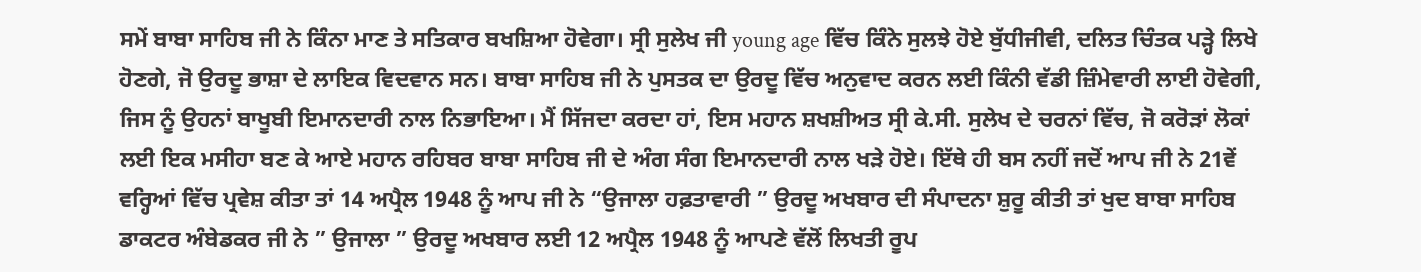ਸਮੇਂ ਬਾਬਾ ਸਾਹਿਬ ਜੀ ਨੇ ਕਿੰਨਾ ਮਾਣ ਤੇ ਸਤਿਕਾਰ ਬਖਸ਼ਿਆ ਹੋਵੇਗਾ। ਸ੍ਰੀ ਸੁਲੇਖ ਜੀ young age ਵਿੱਚ ਕਿੰਨੇ ਸੁਲਝੇ ਹੋਏ ਬੁੱਧੀਜੀਵੀ, ਦਲਿਤ ਚਿੰਤਕ ਪੜ੍ਹੇ ਲਿਖੇ ਹੋਣਗੇ, ਜੋ ਉਰਦੂ ਭਾਸ਼ਾ ਦੇ ਲਾਇਕ ਵਿਦਵਾਨ ਸਨ। ਬਾਬਾ ਸਾਹਿਬ ਜੀ ਨੇ ਪੁਸਤਕ ਦਾ ਉਰਦੂ ਵਿੱਚ ਅਨੁਵਾਦ ਕਰਨ ਲਈ ਕਿੰਨੀ ਵੱਡੀ ਜ਼ਿੰਮੇਵਾਰੀ ਲਾਈ ਹੋਵੇਗੀ, ਜਿਸ ਨੂੰ ਉਹਨਾਂ ਬਾਖੂਬੀ ਇਮਾਨਦਾਰੀ ਨਾਲ ਨਿਭਾਇਆ। ਮੈਂ ਸਿੱਜਦਾ ਕਰਦਾ ਹਾਂ, ਇਸ ਮਹਾਨ ਸ਼ਖਸ਼ੀਅਤ ਸ੍ਰੀ ਕੇ.ਸੀ. ਸੁਲੇਖ ਦੇ ਚਰਨਾਂ ਵਿੱਚ, ਜੋ ਕਰੋੜਾਂ ਲੋਕਾਂ ਲਈ ਇਕ ਮਸੀਹਾ ਬਣ ਕੇ ਆਏ ਮਹਾਨ ਰਹਿਬਰ ਬਾਬਾ ਸਾਹਿਬ ਜੀ ਦੇ ਅੰਗ ਸੰਗ ਇਮਾਨਦਾਰੀ ਨਾਲ ਖੜੇ ਹੋਏ। ਇੱਥੇ ਹੀ ਬਸ ਨਹੀਂ ਜਦੋਂ ਆਪ ਜੀ ਨੇ 21ਵੇਂ ਵਰ੍ਹਿਆਂ ਵਿੱਚ ਪ੍ਰਵੇਸ਼ ਕੀਤਾ ਤਾਂ 14 ਅਪ੍ਰੈਲ 1948 ਨੂੰ ਆਪ ਜੀ ਨੇ “ਉਜਾਲਾ ਹਫ਼ਤਾਵਾਰੀ ” ਉਰਦੂ ਅਖਬਾਰ ਦੀ ਸੰਪਾਦਨਾ ਸ਼ੁਰੂ ਕੀਤੀ ਤਾਂ ਖੁਦ ਬਾਬਾ ਸਾਹਿਬ ਡਾਕਟਰ ਅੰਬੇਡਕਰ ਜੀ ਨੇ ” ਉਜਾਲਾ ” ਉਰਦੂ ਅਖਬਾਰ ਲਈ 12 ਅਪ੍ਰੈਲ 1948 ਨੂੰ ਆਪਣੇ ਵੱਲੋਂ ਲਿਖਤੀ ਰੂਪ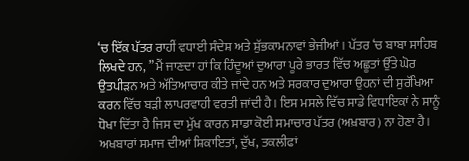‘ਚ ਇੱਕ ਪੱਤਰ ਰਾਹੀਂ ਵਧਾਈ ਸੰਦੇਸ਼ ਅਤੇ ਸ਼ੁੱਭਕਾਮਨਾਵਾਂ ਭੇਜੀਆਂ। ਪੱਤਰ ‘ਚ ਬਾਬਾ ਸਾਹਿਬ ਲਿਖਦੇ ਹਨ, ” ਮੈਂ ਜਾਣਦਾ ਹਾਂ ਕਿ ਹਿੰਦੂਆਂ ਦੁਆਰਾ ਪੂਰੇ ਭਾਰਤ ਵਿੱਚ ਅਛੂਤਾਂ ਉੱਤੇ ਘੋਰ ਉਤਪੀੜਨ ਅਤੇ ਅੱਤਿਆਚਾਰ ਕੀਤੇ ਜਾਂਦੇ ਹਨ ਅਤੇ ਸਰਕਾਰ ਦੁਆਰਾ ਉਹਨਾਂ ਦੀ ਸੁਰੱਖਿਆ ਕਰਨ ਵਿੱਚ ਬੜੀ ਲਾਪਰਵਾਹੀ ਵਰਤੀ ਜਾਂਦੀ ਹੈ। ਇਸ ਮਸਲੇ ਵਿੱਚ ਸਾਡੇ ਵਿਧਾਇਕਾਂ ਨੇ ਸਾਨੂੰ ਧੋਖਾ ਦਿੱਤਾ ਹੈ ਜਿਸ ਦਾ ਮੁੱਖ ਕਾਰਨ ਸਾਡਾ ਕੋਈ ਸਮਾਚਾਰ ਪੱਤਰ (ਅਖ਼ਬਾਰ) ਨਾ ਹੋਣਾ ਹੈ। ਅਖਬਾਰਾਂ ਸਮਾਜ ਦੀਆਂ ਸ਼ਿਕਾਇਤਾਂ, ਦੁੱਖ, ਤਕਲੀਫਾਂ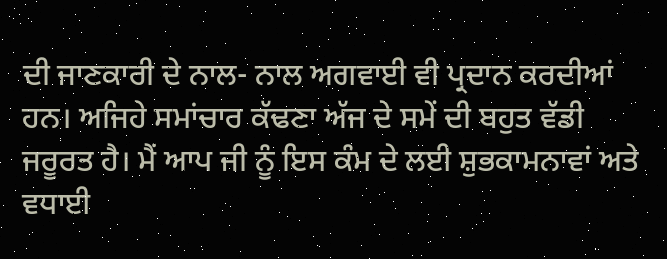ਦੀ ਜਾਣਕਾਰੀ ਦੇ ਨਾਲ- ਨਾਲ ਅਗਵਾਈ ਵੀ ਪ੍ਰਦਾਨ ਕਰਦੀਆਂ ਹਨ। ਅਜਿਹੇ ਸਮਾਂਚਾਰ ਕੱਢਣਾ ਅੱਜ ਦੇ ਸਮੇਂ ਦੀ ਬਹੁਤ ਵੱਡੀ ਜਰੂਰਤ ਹੈ। ਮੈਂ ਆਪ ਜੀ ਨੂੰ ਇਸ ਕੰਮ ਦੇ ਲਈ ਸ਼ੁਭਕਾਮਨਾਵਾਂ ਅਤੇ ਵਧਾਈ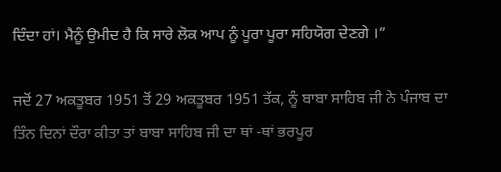ਦਿੰਦਾ ਹਾਂ। ਮੈਨੂੰ ਉਮੀਦ ਹੈ ਕਿ ਸਾਰੇ ਲੋਕ ਆਪ ਨੂੰ ਪੂਰਾ ਪੂਰਾ ਸਹਿਯੋਗ ਦੇਣਗੇ ।”

ਜਦੋਂ 27 ਅਕਤੂਬਰ 1951 ਤੋਂ 29 ਅਕਤੂਬਰ 1951 ਤੱਕ, ਨੂੰ ਬਾਬਾ ਸਾਹਿਬ ਜੀ ਨੇ ਪੰਜਾਬ ਦਾ ਤਿੰਨ ਦਿਨਾਂ ਦੌਰਾ ਕੀਤਾ ਤਾਂ ਬਾਬਾ ਸਾਹਿਬ ਜੀ ਦਾ ਥਾਂ -ਥਾਂ ਭਰਪੂਰ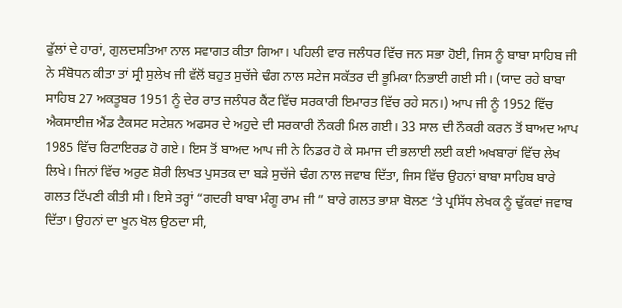ਫੁੱਲਾਂ ਦੇ ਹਾਰਾਂ, ਗੁਲਦਸਤਿਆ ਨਾਲ ਸਵਾਗਤ ਕੀਤਾ ਗਿਆ। ਪਹਿਲੀ ਵਾਰ ਜਲੰਧਰ ਵਿੱਚ ਜਨ ਸਭਾ ਹੋਈ, ਜਿਸ ਨੂੰ ਬਾਬਾ ਸਾਹਿਬ ਜੀ ਨੇ ਸੰਬੋਧਨ ਕੀਤਾ ਤਾਂ ਸ੍ਰੀ ਸੁਲੇਖ ਜੀ ਵੱਲੋਂ ਬਹੁਤ ਸੁਚੱਜੇ ਢੰਗ ਨਾਲ ਸਟੇਜ ਸਕੱਤਰ ਦੀ ਭੂਮਿਕਾ ਨਿਭਾਈ ਗਈ ਸੀ। (ਯਾਦ ਰਹੇ ਬਾਬਾ ਸਾਹਿਬ 27 ਅਕਤੂਬਰ 1951 ਨੂੰ ਦੇਰ ਰਾਤ ਜਲੰਧਰ ਕੈਂਟ ਵਿੱਚ ਸਰਕਾਰੀ ਇਮਾਰਤ ਵਿੱਚ ਰਹੇ ਸਨ।) ਆਪ ਜੀ ਨੂੰ 1952 ਵਿੱਚ ਐਕਸਾਈਜ਼ ਐਂਡ ਟੈਕਸਟ ਸਟੇਸ਼ਨ ਅਫਸਰ ਦੇ ਅਹੁਦੇ ਦੀ ਸਰਕਾਰੀ ਨੌਕਰੀ ਮਿਲ ਗਈ। 33 ਸਾਲ ਦੀ ਨੌਕਰੀ ਕਰਨ ਤੋਂ ਬਾਅਦ ਆਪ 1985 ਵਿੱਚ ਰਿਟਾਇਰਡ ਹੋ ਗਏ। ਇਸ ਤੋਂ ਬਾਅਦ ਆਪ ਜੀ ਨੇ ਨਿਡਰ ਹੋ ਕੇ ਸਮਾਜ ਦੀ ਭਲਾਈ ਲਈ ਕਈ ਅਖਬਾਰਾਂ ਵਿੱਚ ਲੇਖ ਲਿਖੇ। ਜਿਨਾਂ ਵਿੱਚ ਅਰੁਣ ਸ਼ੋਰੀ ਲਿਖਤ ਪੁਸਤਕ ਦਾ ਬੜੇ ਸੁਚੱਜੇ ਢੰਗ ਨਾਲ ਜਵਾਬ ਦਿੱਤਾ, ਜਿਸ ਵਿੱਚ ਉਹਨਾਂ ਬਾਬਾ ਸਾਹਿਬ ਬਾਰੇ ਗਲਤ ਟਿੱਪਣੀ ਕੀਤੀ ਸੀ। ਇਸੇ ਤਰ੍ਹਾਂ “ਗਦਰੀ ਬਾਬਾ ਮੰਗੂ ਰਾਮ ਜੀ ” ਬਾਰੇ ਗਲਤ ਭਾਸ਼ਾ ਬੋਲਣ ‘ਤੇ ਪ੍ਰਸਿੱਧ ਲੇਖਕ ਨੂੰ ਢੁੱਕਵਾਂ ਜਵਾਬ ਦਿੱਤਾ। ਉਹਨਾਂ ਦਾ ਖੂਨ ਖੋਲ ਉਠਦਾ ਸੀ,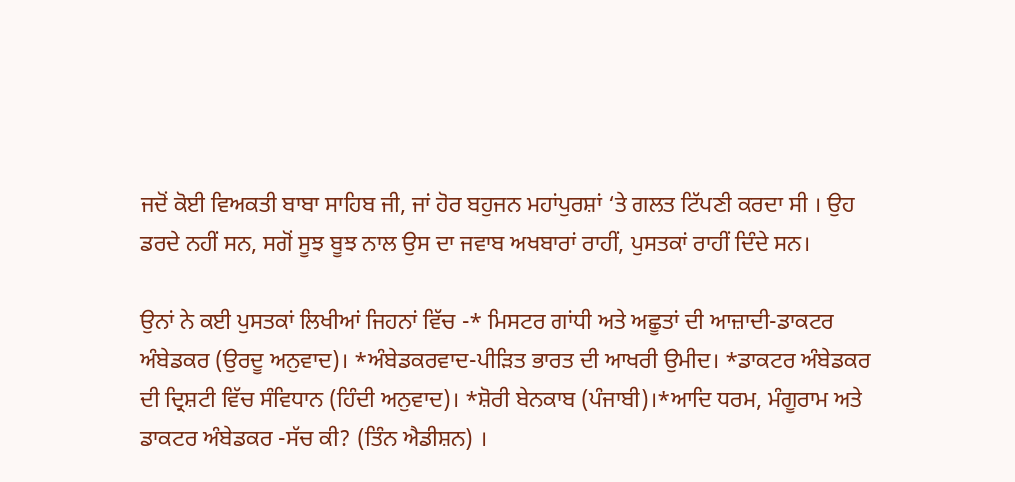ਜਦੋਂ ਕੋਈ ਵਿਅਕਤੀ ਬਾਬਾ ਸਾਹਿਬ ਜੀ, ਜਾਂ ਹੋਰ ਬਹੁਜਨ ਮਹਾਂਪੁਰਸ਼ਾਂ ‘ਤੇ ਗਲਤ ਟਿੱਪਣੀ ਕਰਦਾ ਸੀ । ਉਹ ਡਰਦੇ ਨਹੀਂ ਸਨ, ਸਗੋਂ ਸੂਝ ਬੂਝ ਨਾਲ ਉਸ ਦਾ ਜਵਾਬ ਅਖਬਾਰਾਂ ਰਾਹੀਂ, ਪੁਸਤਕਾਂ ਰਾਹੀਂ ਦਿੰਦੇ ਸਨ।

ਉਨਾਂ ਨੇ ਕਈ ਪੁਸਤਕਾਂ ਲਿਖੀਆਂ ਜਿਹਨਾਂ ਵਿੱਚ -* ਮਿਸਟਰ ਗਾਂਧੀ ਅਤੇ ਅਛੂਤਾਂ ਦੀ ਆਜ਼ਾਦੀ-ਡਾਕਟਰ ਅੰਬੇਡਕਰ (ਉਰਦੂ ਅਨੁਵਾਦ)। *ਅੰਬੇਡਕਰਵਾਦ-ਪੀੜਿਤ ਭਾਰਤ ਦੀ ਆਖਰੀ ਉਮੀਦ। *ਡਾਕਟਰ ਅੰਬੇਡਕਰ ਦੀ ਦ੍ਰਿਸ਼ਟੀ ਵਿੱਚ ਸੰਵਿਧਾਨ (ਹਿੰਦੀ ਅਨੁਵਾਦ)। *ਸ਼ੋਰੀ ਬੇਨਕਾਬ (ਪੰਜਾਬੀ)।*ਆਦਿ ਧਰਮ, ਮੰਗੂਰਾਮ ਅਤੇ ਡਾਕਟਰ ਅੰਬੇਡਕਰ -ਸੱਚ ਕੀ? (ਤਿੰਨ ਐਡੀਸ਼ਨ) ।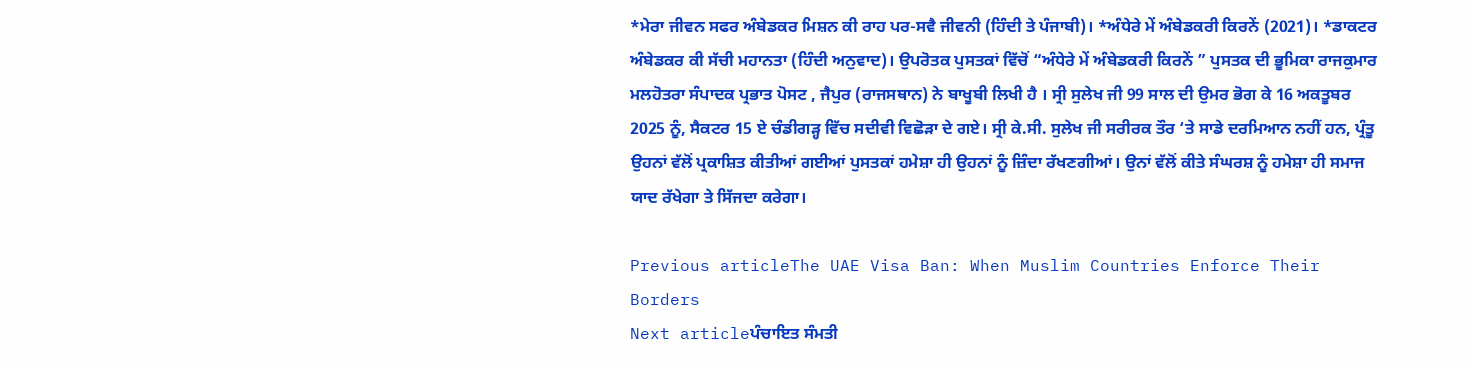*ਮੇਰਾ ਜੀਵਨ ਸਫਰ ਅੰਬੇਡਕਰ ਮਿਸ਼ਨ ਕੀ ਰਾਹ ਪਰ-ਸਵੈ ਜੀਵਨੀ (ਹਿੰਦੀ ਤੇ ਪੰਜਾਬੀ)। *ਅੰਧੇਰੇ ਮੇਂ ਅੰਬੇਡਕਰੀ ਕਿਰਨੇਂ (2021)। *ਡਾਕਟਰ ਅੰਬੇਡਕਰ ਕੀ ਸੱਚੀ ਮਹਾਨਤਾ (ਹਿੰਦੀ ਅਨੁਵਾਦ)। ਉਪਰੋਤਕ ਪੁਸਤਕਾਂ ਵਿੱਚੋਂ “ਅੰਧੇਰੇ ਮੇਂ ਅੰਬੇਡਕਰੀ ਕਿਰਨੇਂ ” ਪੁਸਤਕ ਦੀ ਭੂਮਿਕਾ ਰਾਜਕੁਮਾਰ ਮਲਹੋਤਰਾ ਸੰਪਾਦਕ ਪ੍ਰਭਾਤ ਪੋਸਟ , ਜੈਪੁਰ (ਰਾਜਸਥਾਨ) ਨੇ ਬਾਖੂਬੀ ਲਿਖੀ ਹੈ । ਸ੍ਰੀ ਸੁਲੇਖ ਜੀ 99 ਸਾਲ ਦੀ ਉਮਰ ਭੋਗ ਕੇ 16 ਅਕਤੂਬਰ 2025 ਨੂੰ, ਸੈਕਟਰ 15 ਏ ਚੰਡੀਗੜ੍ਹ ਵਿੱਚ ਸਦੀਵੀ ਵਿਛੋੜਾ ਦੇ ਗਏ। ਸ੍ਰੀ ਕੇ.ਸੀ. ਸੁਲੇਖ ਜੀ ਸਰੀਰਕ ਤੌਰ ‘ਤੇ ਸਾਡੇ ਦਰਮਿਆਨ ਨਹੀਂ ਹਨ, ਪ੍ਰੰਤੂ ਉਹਨਾਂ ਵੱਲੋਂ ਪ੍ਰਕਾਸ਼ਿਤ ਕੀਤੀਆਂ ਗਈਆਂ ਪੁਸਤਕਾਂ ਹਮੇਸ਼ਾ ਹੀ ਉਹਨਾਂ ਨੂੰ ਜ਼ਿੰਦਾ ਰੱਖਣਗੀਆਂ। ਉਨਾਂ ਵੱਲੋਂ ਕੀਤੇ ਸੰਘਰਸ਼ ਨੂੰ ਹਮੇਸ਼ਾ ਹੀ ਸਮਾਜ ਯਾਦ ਰੱਖੇਗਾ ਤੇ ਸਿੱਜਦਾ ਕਰੇਗਾ।

Previous articleThe UAE Visa Ban: When Muslim Countries Enforce Their Borders
Next articleਪੰਚਾਇਤ ਸੰਮਤੀ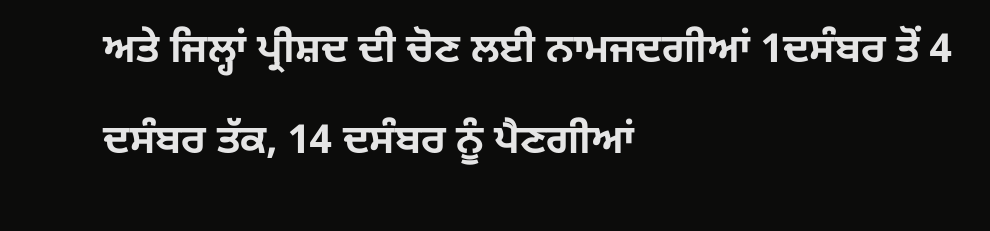ਅਤੇ ਜਿਲ੍ਹਾਂ ਪ੍ਰੀਸ਼ਦ ਦੀ ਚੋਣ ਲਈ ਨਾਮਜਦਗੀਆਂ 1ਦਸੰਬਰ ਤੋਂ 4 ਦਸੰਬਰ ਤੱਕ, 14 ਦਸੰਬਰ ਨੂੰ ਪੈਣਗੀਆਂ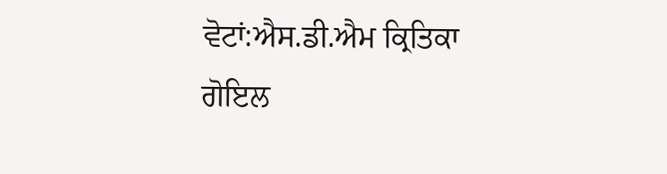ਵੋਟਾਂ:ਐਸ.ਡੀ.ਐਮ ਕ੍ਰਿਤਿਕਾ ਗੋਇਲ